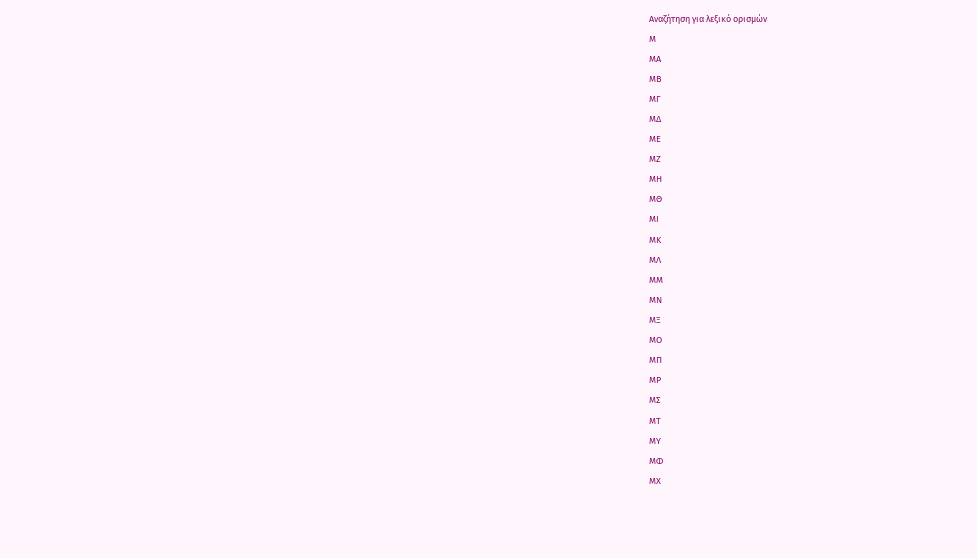Αναζήτηση για λεξικό ορισμών
Μ
ΜΑ
ΜΒ
ΜΓ
ΜΔ
ΜΕ
ΜΖ
ΜΗ
ΜΘ
ΜΙ
ΜΚ
ΜΛ
ΜΜ
ΜΝ
ΜΞ
ΜΟ
ΜΠ
ΜΡ
ΜΣ
ΜΤ
ΜΥ
ΜΦ
ΜΧ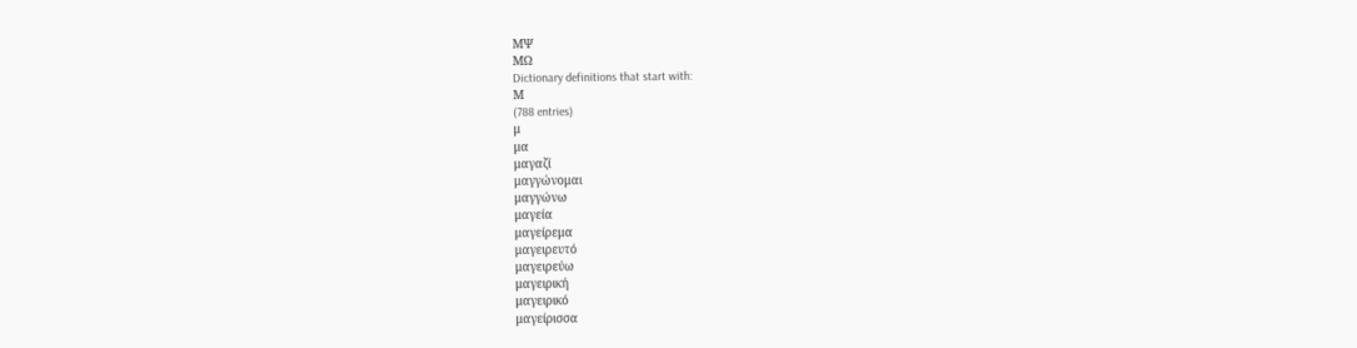ΜΨ
ΜΩ
Dictionary definitions that start with:
Μ
(788 entries)
μ
μα
μαγαζί
μαγγώνομαι
μαγγώνω
μαγεία
μαγείρεμα
μαγειρευτό
μαγειρεύω
μαγειρική
μαγειρικό
μαγείρισσα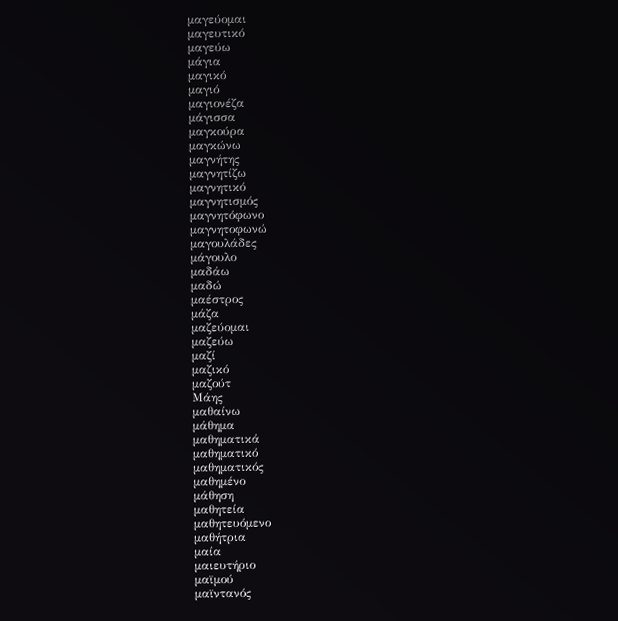μαγεύομαι
μαγευτικό
μαγεύω
μάγια
μαγικό
μαγιό
μαγιονέζα
μάγισσα
μαγκούρα
μαγκώνω
μαγνήτης
μαγνητίζω
μαγνητικό
μαγνητισμός
μαγνητόφωνο
μαγνητοφωνώ
μαγουλάδες
μάγουλο
μαδάω
μαδώ
μαέστρος
μάζα
μαζεύομαι
μαζεύω
μαζί
μαζικό
μαζούτ
Μάης
μαθαίνω
μάθημα
μαθηματικά
μαθηματικό
μαθηματικός
μαθημένο
μάθηση
μαθητεία
μαθητευόμενο
μαθήτρια
μαία
μαιευτήριο
μαϊμού
μαϊντανός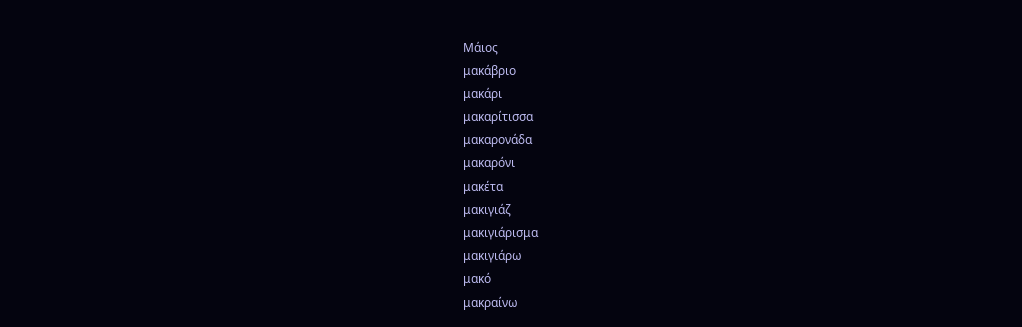Μάιος
μακάβριο
μακάρι
μακαρίτισσα
μακαρονάδα
μακαρόνι
μακέτα
μακιγιάζ
μακιγιάρισμα
μακιγιάρω
μακό
μακραίνω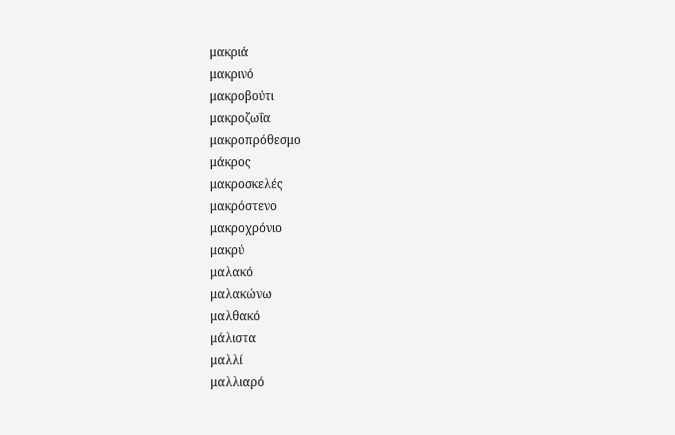μακριά
μακρινό
μακροβούτι
μακροζωΐα
μακροπρόθεσμο
μάκρος
μακροσκελές
μακρόστενο
μακροχρόνιο
μακρύ
μαλακό
μαλακώνω
μαλθακό
μάλιστα
μαλλί
μαλλιαρό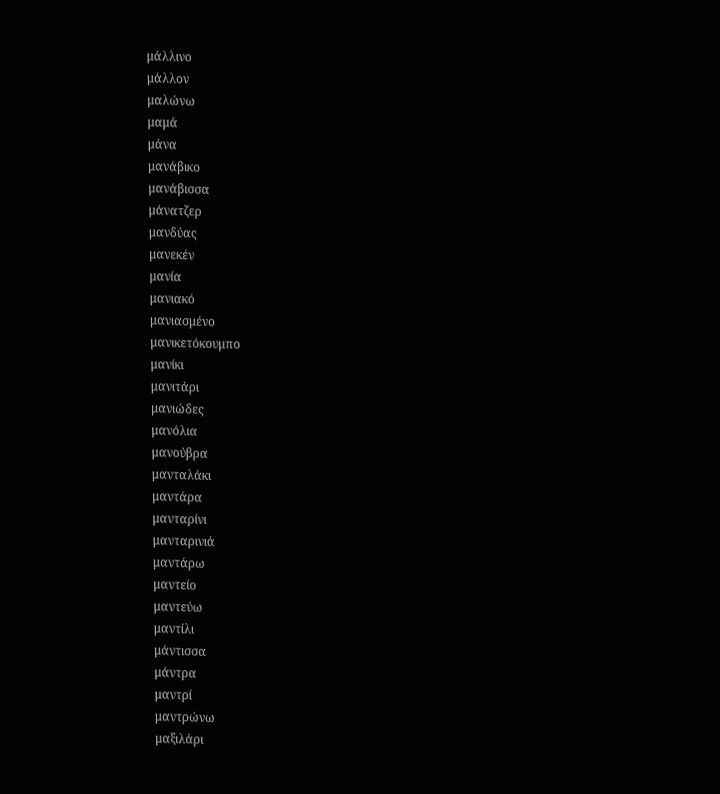μάλλινο
μάλλον
μαλώνω
μαμά
μάνα
μανάβικο
μανάβισσα
μάνατζερ
μανδύας
μανεκέν
μανία
μανιακό
μανιασμένο
μανικετόκουμπο
μανίκι
μανιτάρι
μανιώδες
μανόλια
μανούβρα
μανταλάκι
μαντάρα
μανταρίνι
μανταρινιά
μαντάρω
μαντείο
μαντεύω
μαντίλι
μάντισσα
μάντρα
μαντρί
μαντρώνω
μαξιλάρι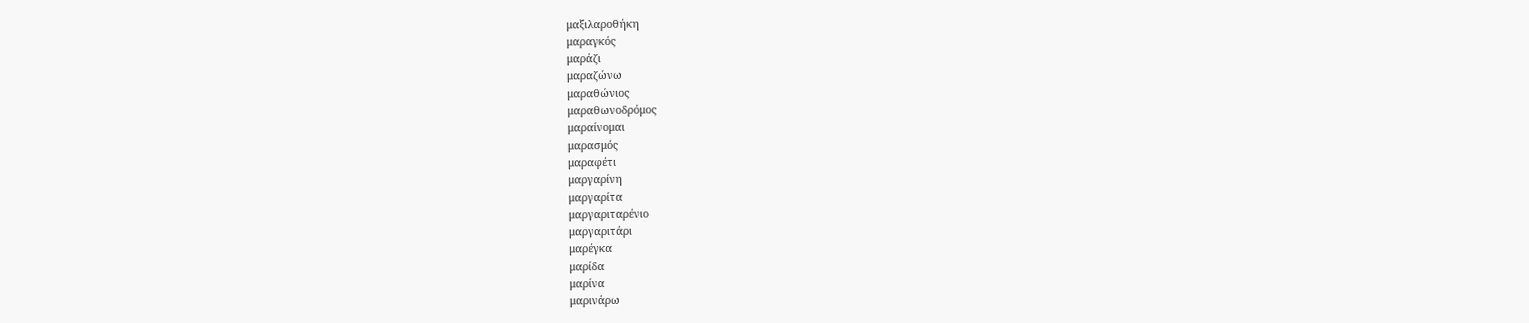μαξιλαροθήκη
μαραγκός
μαράζι
μαραζώνω
μαραθώνιος
μαραθωνοδρόμος
μαραίνομαι
μαρασμός
μαραφέτι
μαργαρίνη
μαργαρίτα
μαργαριταρένιο
μαργαριτάρι
μαρέγκα
μαρίδα
μαρίνα
μαρινάρω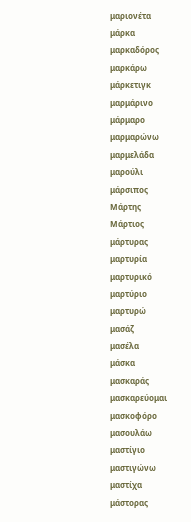μαριονέτα
μάρκα
μαρκαδόρος
μαρκάρω
μάρκετιγκ
μαρμάρινο
μάρμαρο
μαρμαρώνω
μαρμελάδα
μαρούλι
μάρσιπος
Μάρτης
Μάρτιος
μάρτυρας
μαρτυρία
μαρτυρικό
μαρτύριο
μαρτυρώ
μασάζ
μασέλα
μάσκα
μασκαράς
μασκαρεύομαι
μασκοφόρο
μασουλάω
μαστίγιο
μαστιγώνω
μαστίχα
μάστορας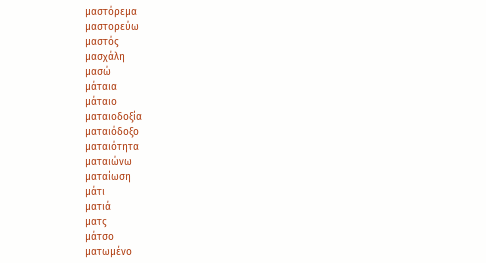μαστόρεμα
μαστορεύω
μαστός
μασχάλη
μασώ
μάταια
μάταιο
ματαιοδοξία
ματαιόδοξο
ματαιότητα
ματαιώνω
ματαίωση
μάτι
ματιά
ματς
μάτσο
ματωμένο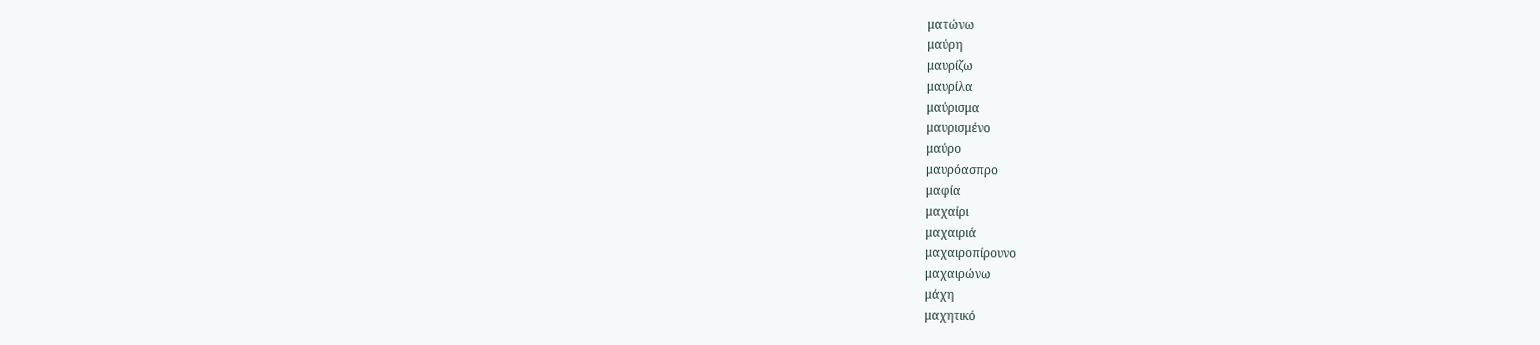ματώνω
μαύρη
μαυρίζω
μαυρίλα
μαύρισμα
μαυρισμένο
μαύρο
μαυρόασπρο
μαφία
μαχαίρι
μαχαιριά
μαχαιροπίρουνo
μαχαιρώνω
μάχη
μαχητικό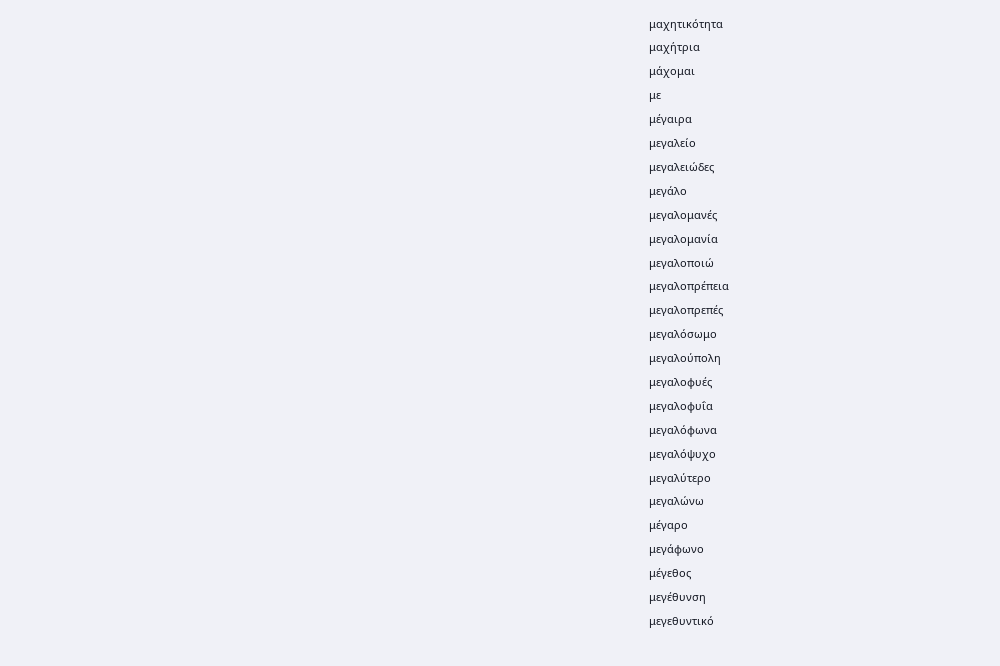μαχητικότητα
μαχήτρια
μάχομαι
με
μέγαιρα
μεγαλείο
μεγαλειώδες
μεγάλο
μεγαλομανές
μεγαλομανία
μεγαλοποιώ
μεγαλοπρέπεια
μεγαλοπρεπές
μεγαλόσωμο
μεγαλούπολη
μεγαλοφυές
μεγαλοφυΐα
μεγαλόφωνα
μεγαλόψυχο
μεγαλύτερο
μεγαλώνω
μέγαρο
μεγάφωνο
μέγεθος
μεγέθυνση
μεγεθυντικό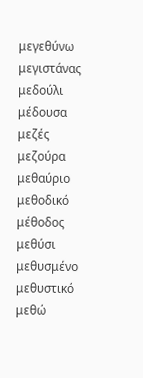μεγεθύνω
μεγιστάνας
μεδούλι
μέδουσα
μεζές
μεζούρα
μεθαύριο
μεθοδικό
μέθοδος
μεθύσι
μεθυσμένο
μεθυστικό
μεθώ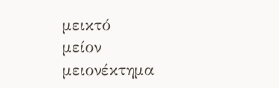μεικτό
μείον
μειονέκτημα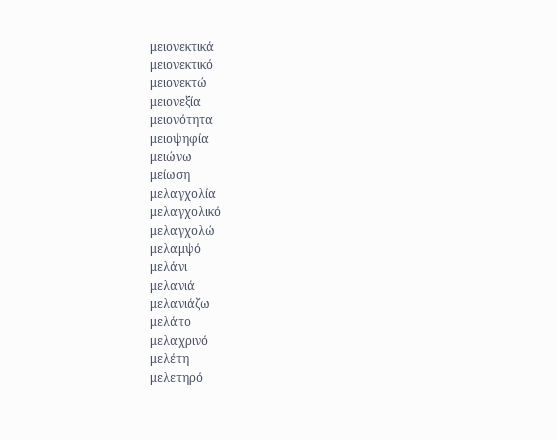μειονεκτικά
μειονεκτικό
μειονεκτώ
μειονεξία
μειονότητα
μειοψηφία
μειώνω
μείωση
μελαγχολία
μελαγχολικό
μελαγχολώ
μελαμψό
μελάνι
μελανιά
μελανιάζω
μελάτο
μελαχρινό
μελέτη
μελετηρό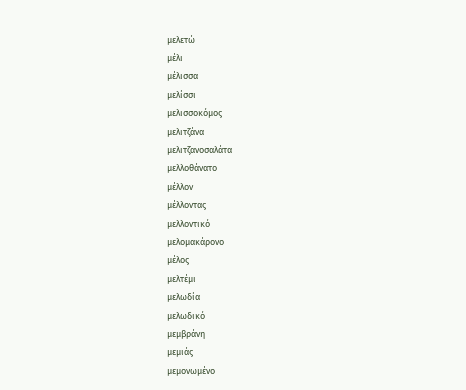μελετώ
μέλι
μέλισσα
μελίσσι
μελισσοκόμος
μελιτζάνα
μελιτζανοσαλάτα
μελλοθάνατο
μέλλον
μέλλοντας
μελλοντικό
μελομακάρονο
μέλος
μελτέμι
μελωδία
μελωδικό
μεμβράνη
μεμιάς
μεμονωμένο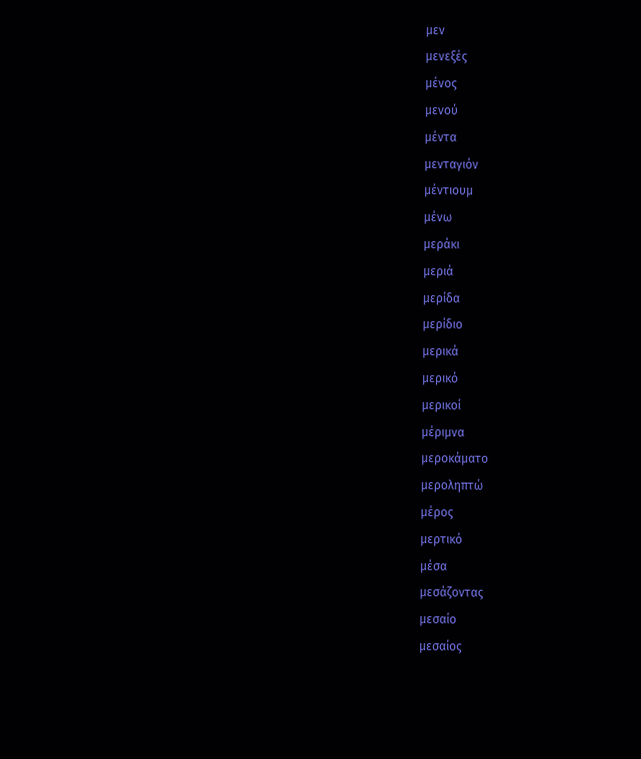μεν
μενεξές
μένος
μενού
μέντα
μενταγιόν
μέντιουμ
μένω
μεράκι
μεριά
μερίδα
μερίδιο
μερικά
μερικό
μερικοί
μέριμνα
μεροκάματο
μεροληπτώ
μέρος
μερτικό
μέσα
μεσάζοντας
μεσαίο
μεσαίος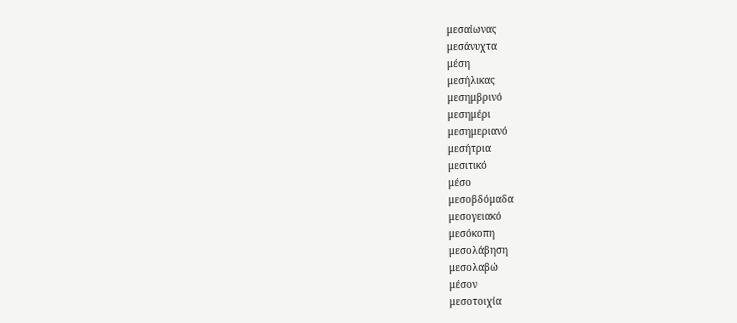μεσαίωνας
μεσάνυχτα
μέση
μεσήλικας
μεσημβρινό
μεσημέρι
μεσημεριανό
μεσήτρια
μεσιτικό
μέσο
μεσοβδόμαδα
μεσογειακό
μεσόκοπη
μεσολάβηση
μεσολαβώ
μέσον
μεσοτοιχία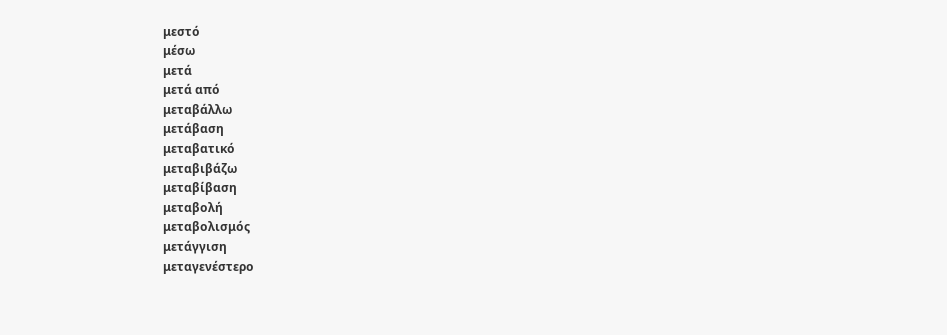μεστό
μέσω
μετά
μετά από
μεταβάλλω
μετάβαση
μεταβατικό
μεταβιβάζω
μεταβίβαση
μεταβολή
μεταβολισμός
μετάγγιση
μεταγενέστερο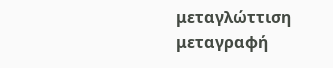μεταγλώττιση
μεταγραφή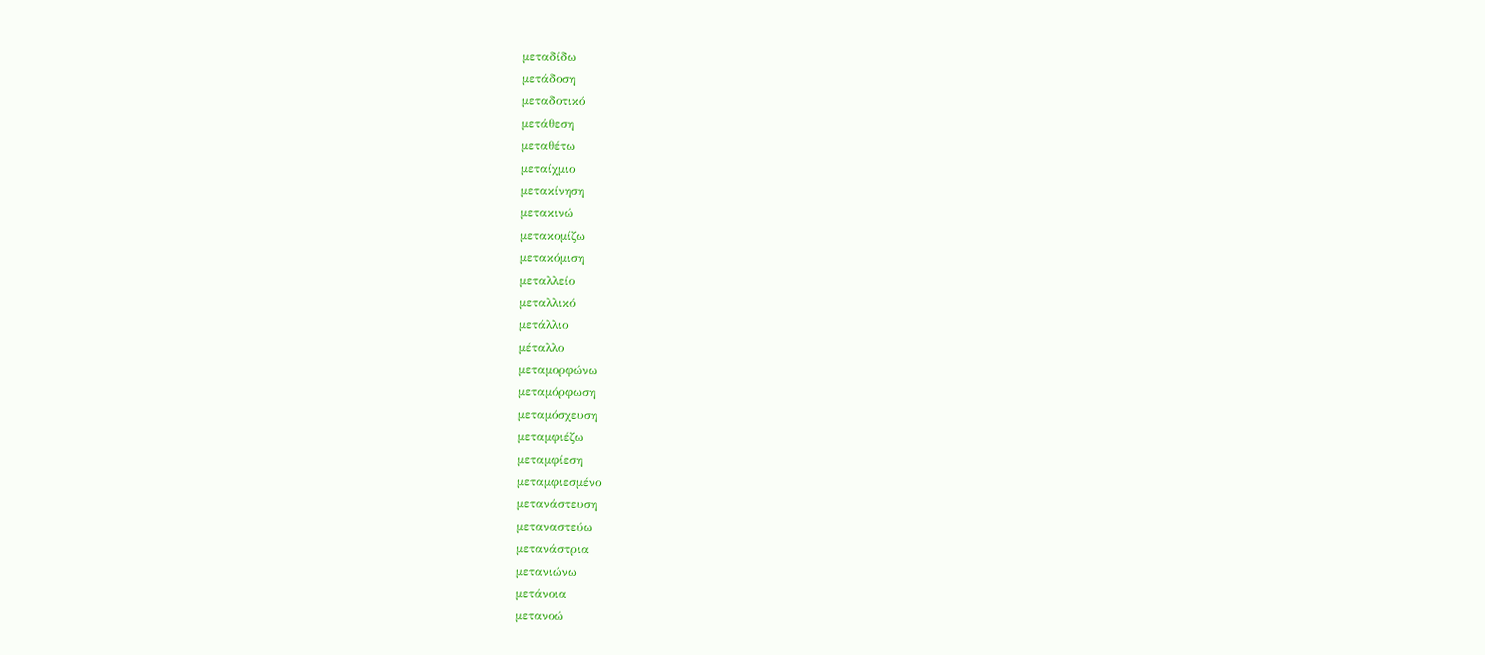μεταδίδω
μετάδοση
μεταδοτικό
μετάθεση
μεταθέτω
μεταίχμιο
μετακίνηση
μετακινώ
μετακομίζω
μετακόμιση
μεταλλείο
μεταλλικό
μετάλλιο
μέταλλο
μεταμορφώνω
μεταμόρφωση
μεταμόσχευση
μεταμφιέζω
μεταμφίεση
μεταμφιεσμένο
μετανάστευση
μεταναστεύω
μετανάστρια
μετανιώνω
μετάνοια
μετανοώ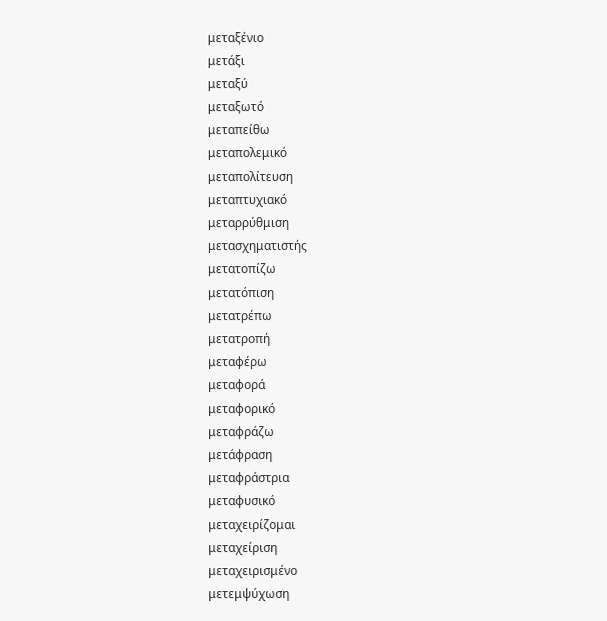μεταξένιο
μετάξι
μεταξύ
μεταξωτό
μεταπείθω
μεταπολεμικό
μεταπολίτευση
μεταπτυχιακό
μεταρρύθμιση
μετασχηματιστής
μετατοπίζω
μετατόπιση
μετατρέπω
μετατροπή
μεταφέρω
μεταφορά
μεταφορικό
μεταφράζω
μετάφραση
μεταφράστρια
μεταφυσικό
μεταχειρίζομαι
μεταχείριση
μεταχειρισμένο
μετεμψύχωση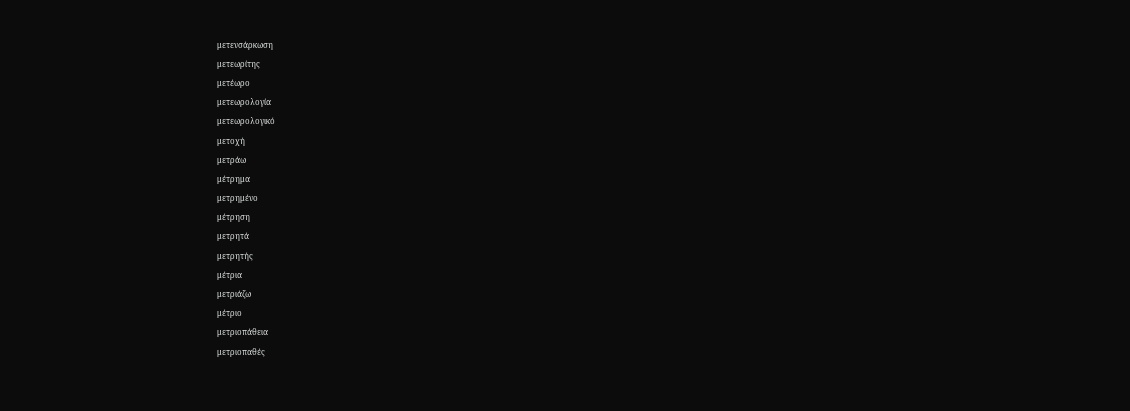μετενσάρκωση
μετεωρίτης
μετέωρο
μετεωρολογία
μετεωρολογικό
μετοχή
μετράω
μέτρημα
μετρημένο
μέτρηση
μετρητά
μετρητής
μέτρια
μετριάζω
μέτριο
μετριοπάθεια
μετριοπαθές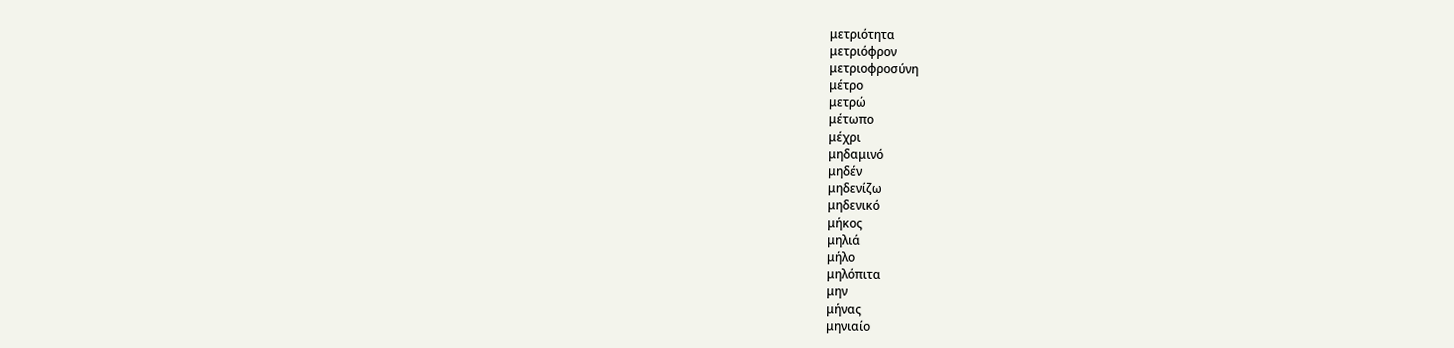μετριότητα
μετριόφρον
μετριοφροσύνη
μέτρο
μετρώ
μέτωπο
μέχρι
μηδαμινό
μηδέν
μηδενίζω
μηδενικό
μήκος
μηλιά
μήλο
μηλόπιτα
μην
μήνας
μηνιαίο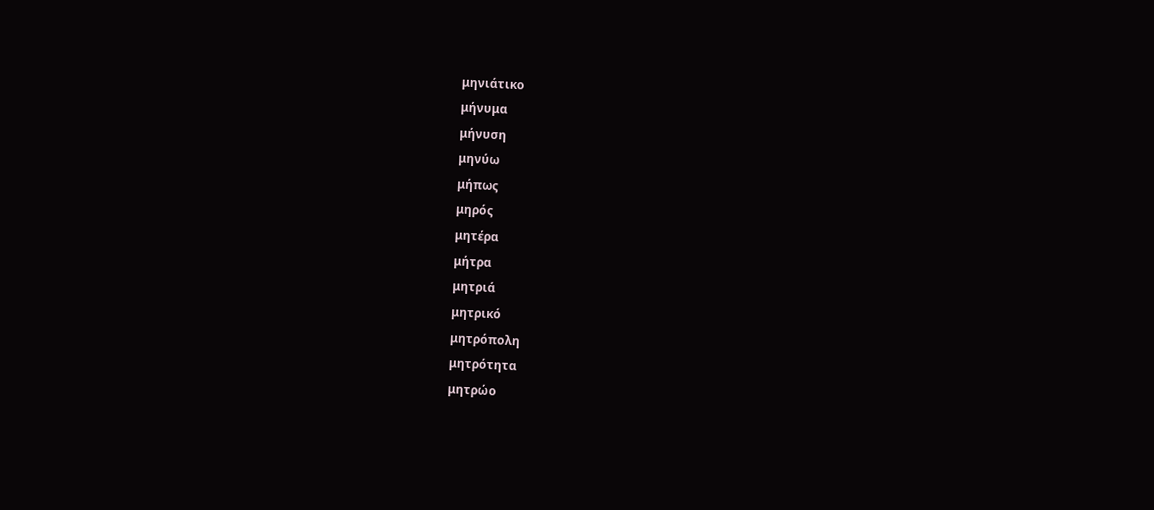μηνιάτικο
μήνυμα
μήνυση
μηνύω
μήπως
μηρός
μητέρα
μήτρα
μητριά
μητρικό
μητρόπολη
μητρότητα
μητρώο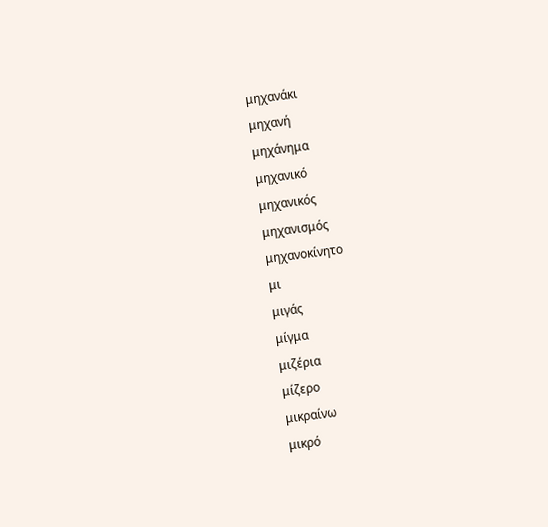μηχανάκι
μηχανή
μηχάνημα
μηχανικό
μηχανικός
μηχανισμός
μηχανοκίνητο
μι
μιγάς
μίγμα
μιζέρια
μίζερο
μικραίνω
μικρό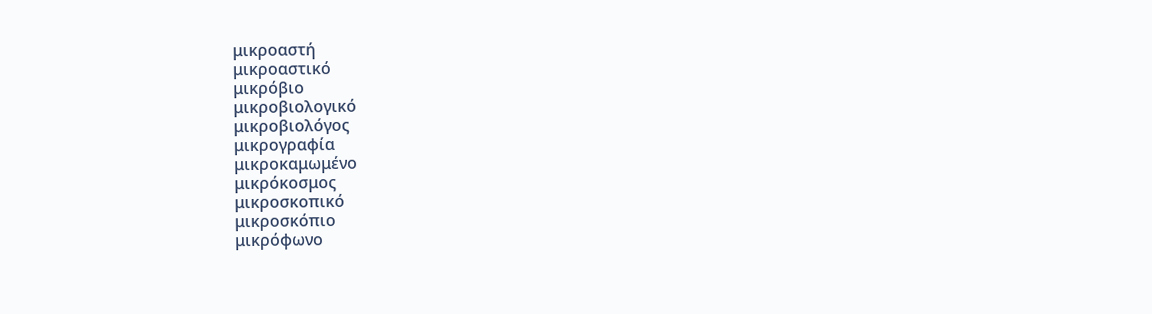μικροαστή
μικροαστικό
μικρόβιο
μικροβιολογικό
μικροβιολόγος
μικρογραφία
μικροκαμωμένο
μικρόκοσμος
μικροσκοπικό
μικροσκόπιο
μικρόφωνο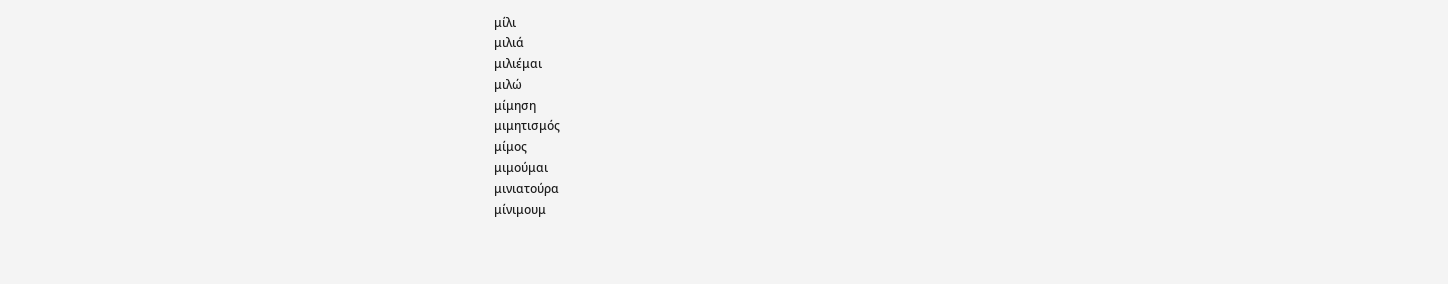μίλι
μιλιά
μιλιέμαι
μιλώ
μίμηση
μιμητισμός
μίμος
μιμούμαι
μινιατούρα
μίνιμουμ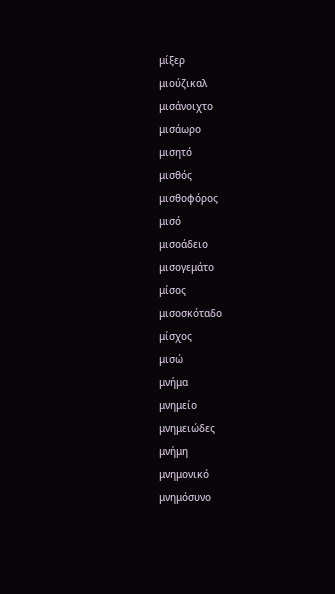μίξερ
μιούζικαλ
μισάνοιχτο
μισάωρο
μισητό
μισθός
μισθοφόρος
μισό
μισοάδειο
μισογεμάτο
μίσος
μισοσκόταδο
μίσχος
μισώ
μνήμα
μνημείο
μνημειώδες
μνήμη
μνημονικό
μνημόσυνο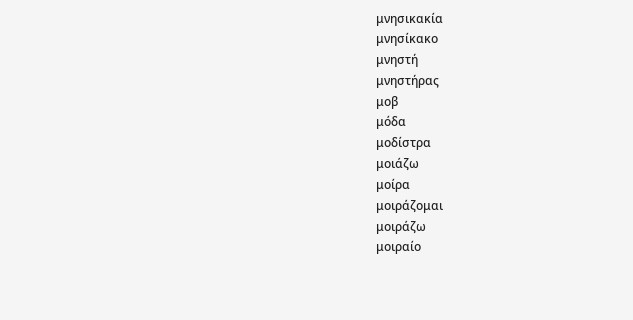μνησικακία
μνησίκακο
μνηστή
μνηστήρας
μοβ
μόδα
μοδίστρα
μοιάζω
μοίρα
μοιράζομαι
μοιράζω
μοιραίο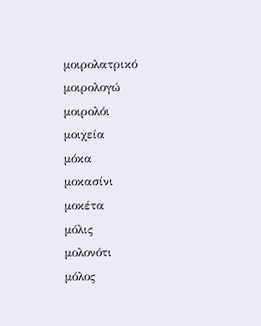μοιρολατρικό
μοιρολογώ
μοιρολόι
μοιχεία
μόκα
μοκασίνι
μοκέτα
μόλις
μολονότι
μόλος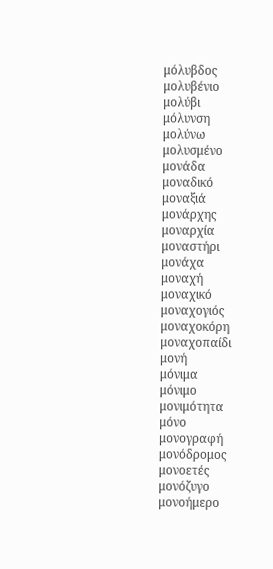μόλυβδος
μολυβένιο
μολύβι
μόλυνση
μολύνω
μολυσμένο
μονάδα
μοναδικό
μοναξιά
μονάρχης
μοναρχία
μοναστήρι
μονάχα
μοναχή
μοναχικό
μοναχογιός
μοναχοκόρη
μοναχοπαίδι
μονή
μόνιμα
μόνιμο
μονιμότητα
μόνο
μονογραφή
μονόδρομος
μονοετές
μονόζυγο
μονοήμερο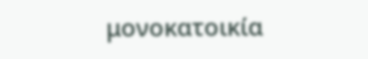μονοκατοικία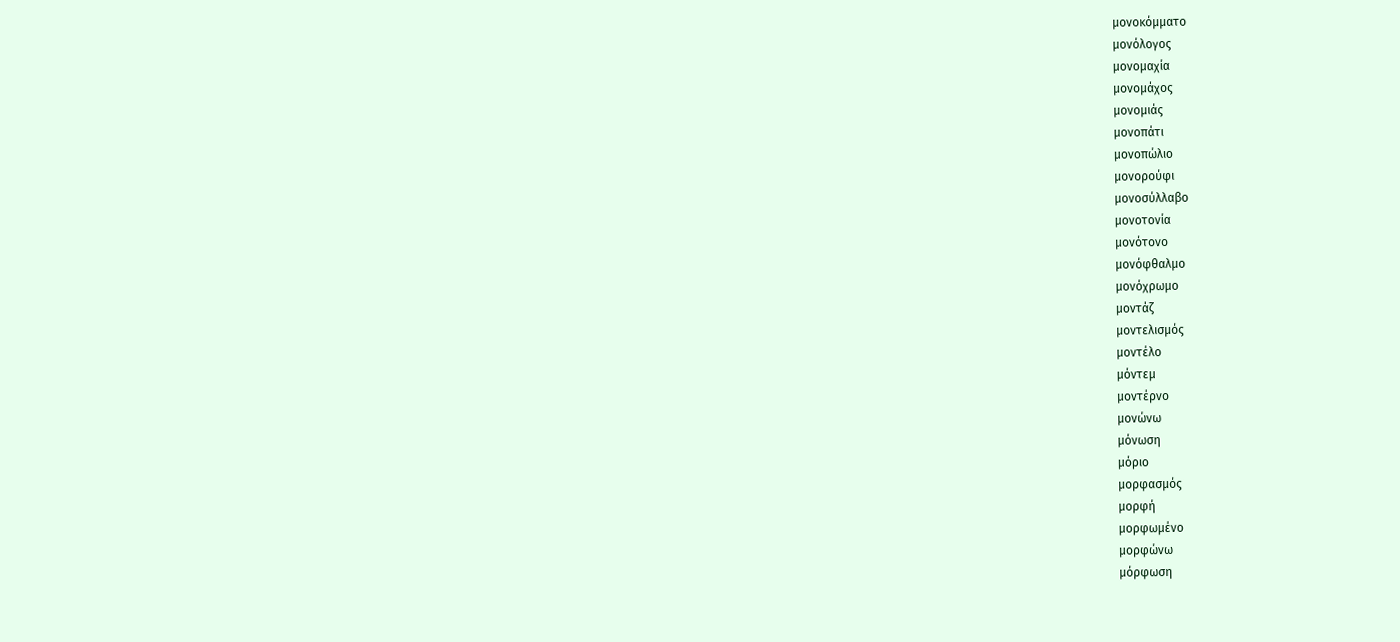μονοκόμματο
μονόλογος
μονομαχία
μονομάχος
μονομιάς
μονοπάτι
μονοπώλιο
μονορούφι
μονοσύλλαβο
μονοτονία
μονότονο
μονόφθαλμο
μονόχρωμο
μοντάζ
μοντελισμός
μοντέλο
μόντεμ
μοντέρνο
μονώνω
μόνωση
μόριο
μορφασμός
μορφή
μορφωμένο
μορφώνω
μόρφωση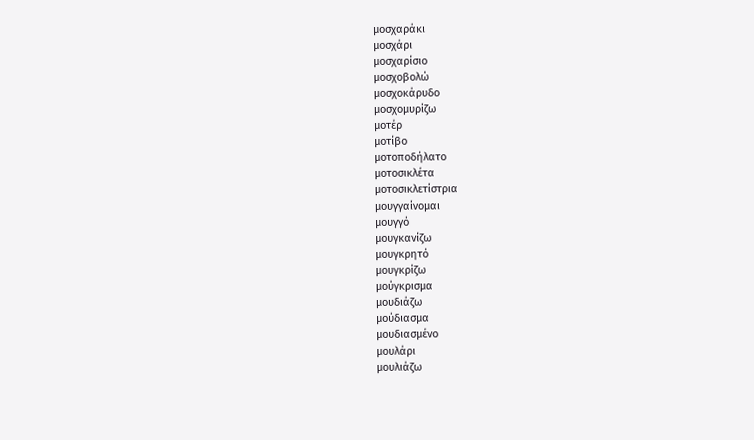μοσχαράκι
μοσχάρι
μοσχαρίσιο
μοσχοβολώ
μοσχοκάρυδο
μοσχομυρίζω
μοτέρ
μοτίβο
μοτοποδήλατο
μοτοσικλέτα
μοτοσικλετίστρια
μουγγαίνομαι
μουγγό
μουγκανίζω
μουγκρητό
μουγκρίζω
μούγκρισμα
μουδιάζω
μούδιασμα
μουδιασμένο
μουλάρι
μουλιάζω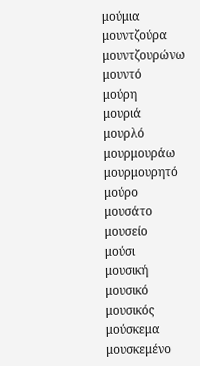μούμια
μουντζούρα
μουντζουρώνω
μουντό
μούρη
μουριά
μουρλό
μουρμουράω
μουρμουρητό
μούρο
μουσάτο
μουσείο
μούσι
μουσική
μουσικό
μουσικός
μούσκεμα
μουσκεμένο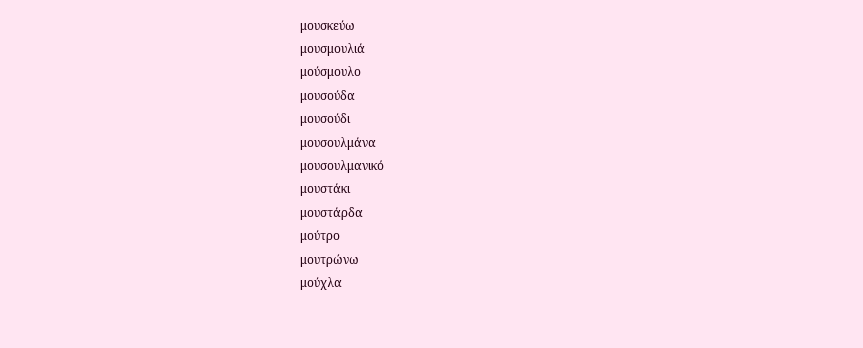μουσκεύω
μουσμουλιά
μούσμουλο
μουσούδα
μουσούδι
μουσουλμάνα
μουσουλμανικό
μουστάκι
μουστάρδα
μούτρο
μουτρώνω
μούχλα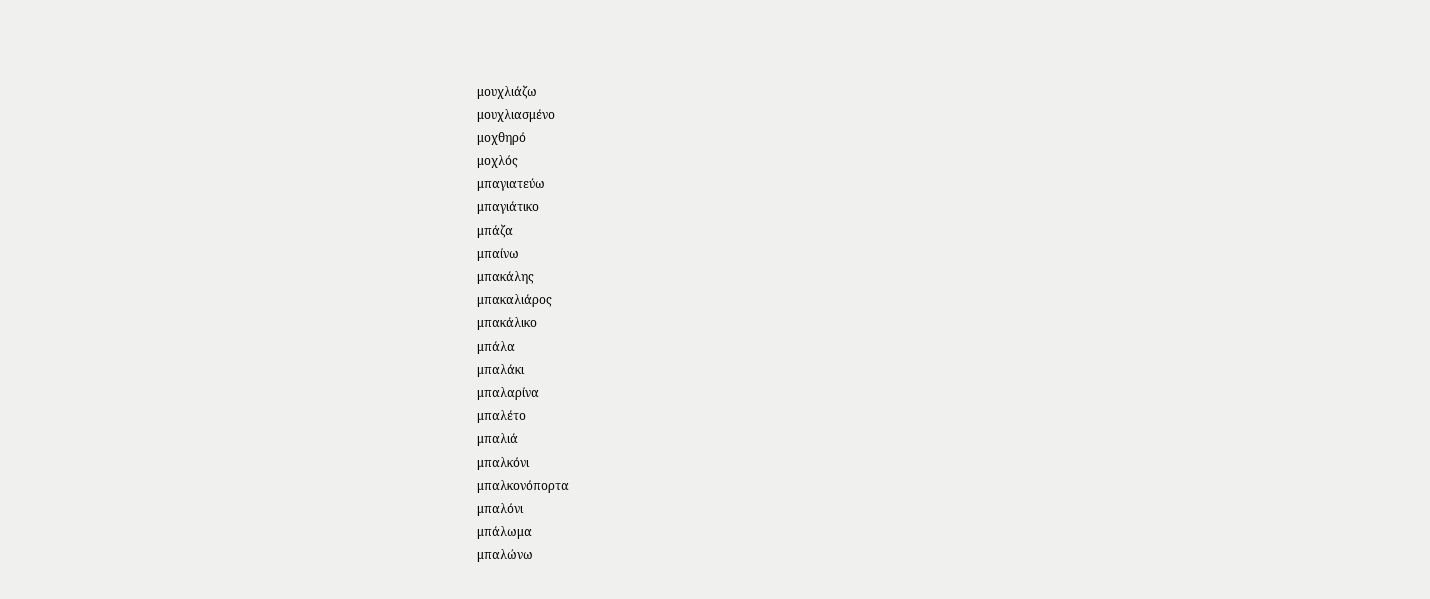μουχλιάζω
μουχλιασμένο
μοχθηρό
μοχλός
μπαγιατεύω
μπαγιάτικο
μπάζα
μπαίνω
μπακάλης
μπακαλιάρος
μπακάλικο
μπάλα
μπαλάκι
μπαλαρίνα
μπαλέτο
μπαλιά
μπαλκόνι
μπαλκονόπορτα
μπαλόνι
μπάλωμα
μπαλώνω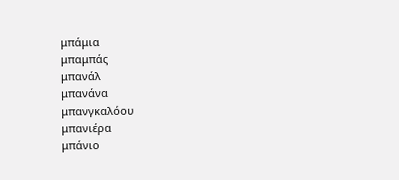μπάμια
μπαμπάς
μπανάλ
μπανάνα
μπανγκαλόου
μπανιέρα
μπάνιο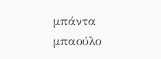μπάντα
μπαούλο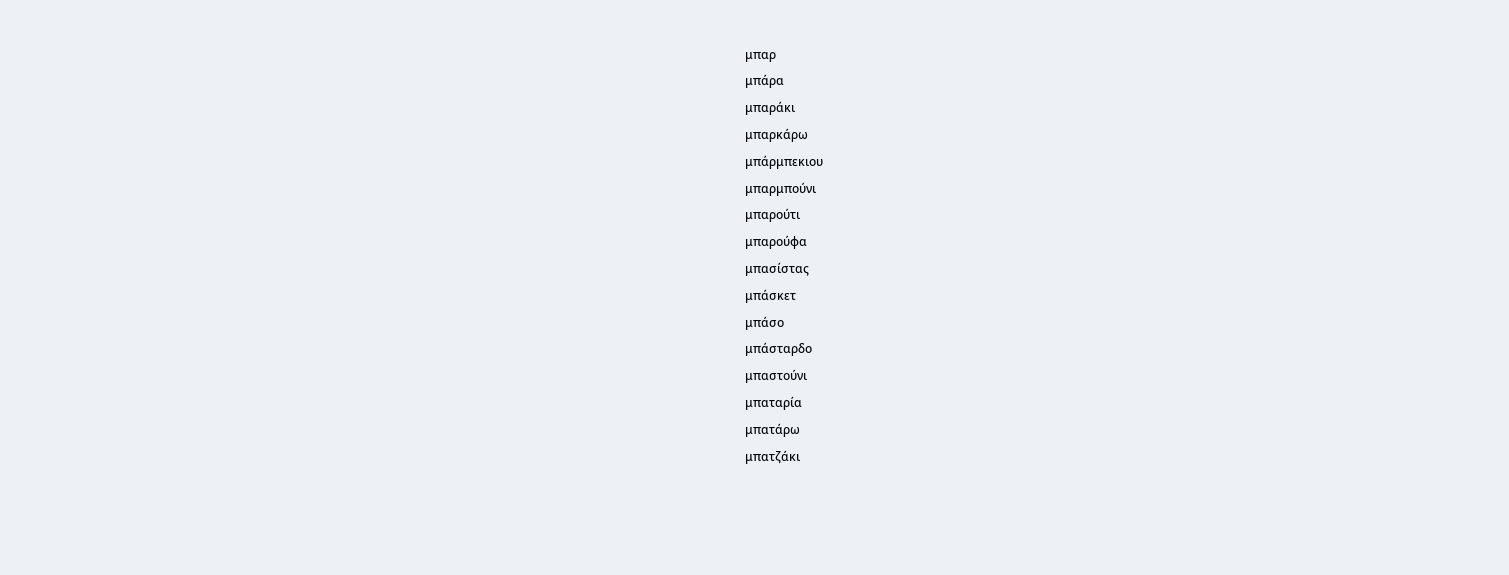μπαρ
μπάρα
μπαράκι
μπαρκάρω
μπάρμπεκιου
μπαρμπούνι
μπαρούτι
μπαρούφα
μπασίστας
μπάσκετ
μπάσο
μπάσταρδο
μπαστούνι
μπαταρία
μπατάρω
μπατζάκι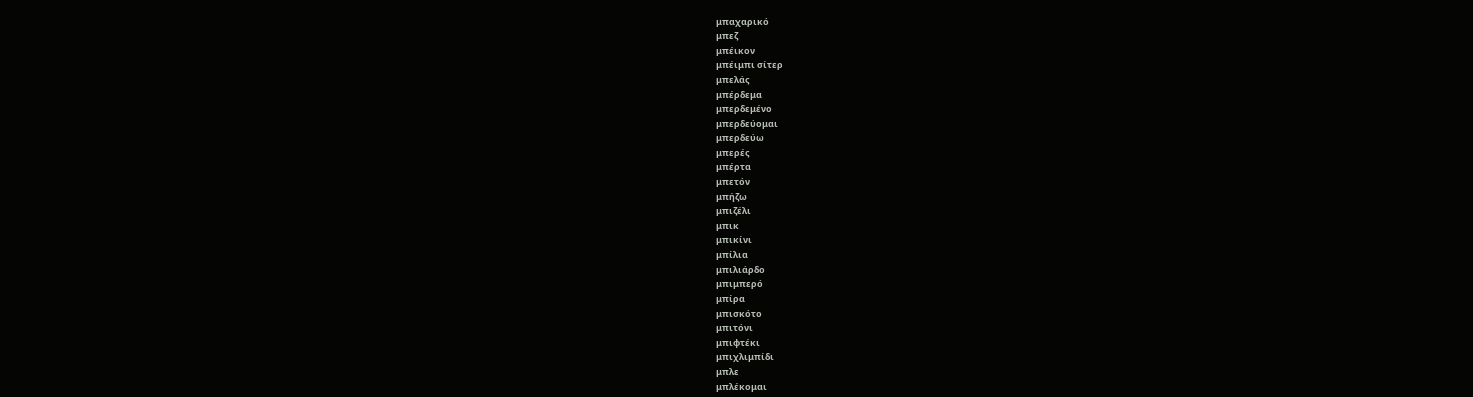μπαχαρικό
μπεζ
μπέικον
μπέιμπι σίτερ
μπελάς
μπέρδεμα
μπερδεμένο
μπερδεύομαι
μπερδεύω
μπερές
μπέρτα
μπετόν
μπήζω
μπιζέλι
μπικ
μπικίνι
μπίλια
μπιλιάρδο
μπιμπερό
μπίρα
μπισκότο
μπιτόνι
μπιφτέκι
μπιχλιμπίδι
μπλε
μπλέκομαι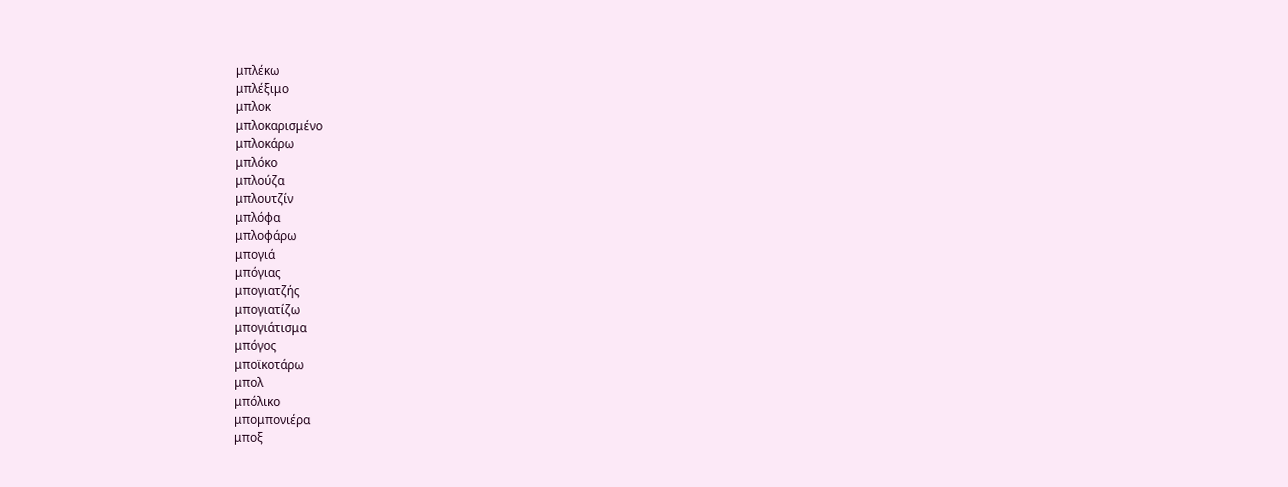μπλέκω
μπλέξιμο
μπλοκ
μπλοκαρισμένο
μπλοκάρω
μπλόκο
μπλούζα
μπλουτζίν
μπλόφα
μπλοφάρω
μπογιά
μπόγιας
μπογιατζής
μπογιατίζω
μπογιάτισμα
μπόγος
μποϊκοτάρω
μπολ
μπόλικο
μπομπονιέρα
μποξ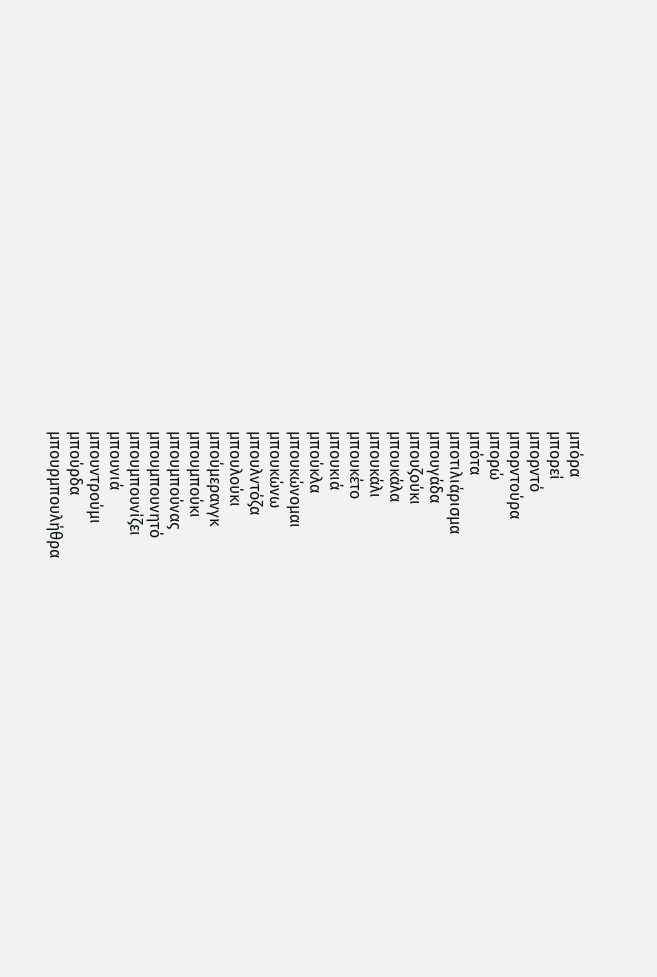μπόρα
μπορεί
μπορντό
μπορντούρα
μπορώ
μπότα
μποτιλιάρισμα
μπουγάδα
μπουζούκι
μπουκάλα
μπουκάλι
μπουκέτο
μπουκιά
μπούκλα
μπουκώνομαι
μπουκώνω
μπουλντόζα
μπουλούκι
μπούμερανγκ
μπουμπούκι
μπουμπούνας
μπουμπουνητό
μπουμπουνίζει
μπουνιά
μπουντρούμι
μπούρδα
μπουρμπουλήθρα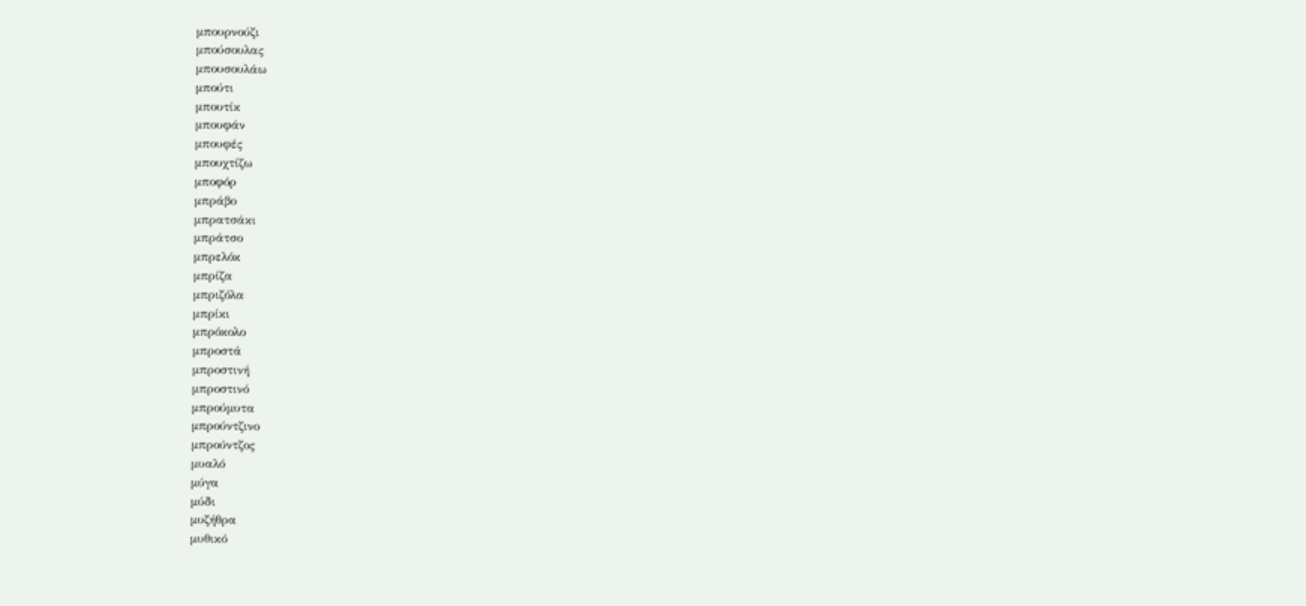μπουρνούζι
μπούσουλας
μπουσουλάω
μπούτι
μπουτίκ
μπουφάν
μπουφές
μπουχτίζω
μποφόρ
μπράβο
μπρατσάκι
μπράτσο
μπρελόκ
μπρίζα
μπριζόλα
μπρίκι
μπρόκολο
μπροστά
μπροστινή
μπροστινό
μπρούμυτα
μπρούντζινο
μπρούντζος
μυαλό
μύγα
μύδι
μυζήθρα
μυθικό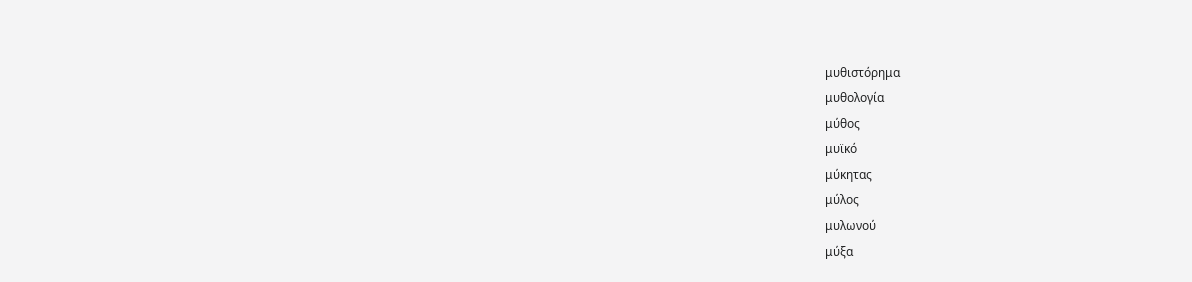μυθιστόρημα
μυθολογία
μύθος
μυϊκό
μύκητας
μύλος
μυλωνού
μύξα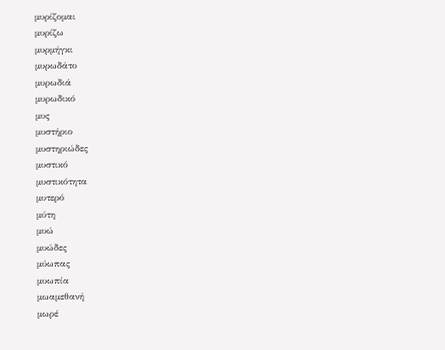μυρίζομαι
μυρίζω
μυρμήγκι
μυρωδάτο
μυρωδιά
μυρωδικό
μυς
μυστήριο
μυστηριώδες
μυστικό
μυστικότητα
μυτερό
μύτη
μυώ
μυώδες
μύωπας
μυωπία
μωαμεθανή
μωρέ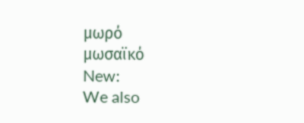μωρό
μωσαϊκό
New:
We also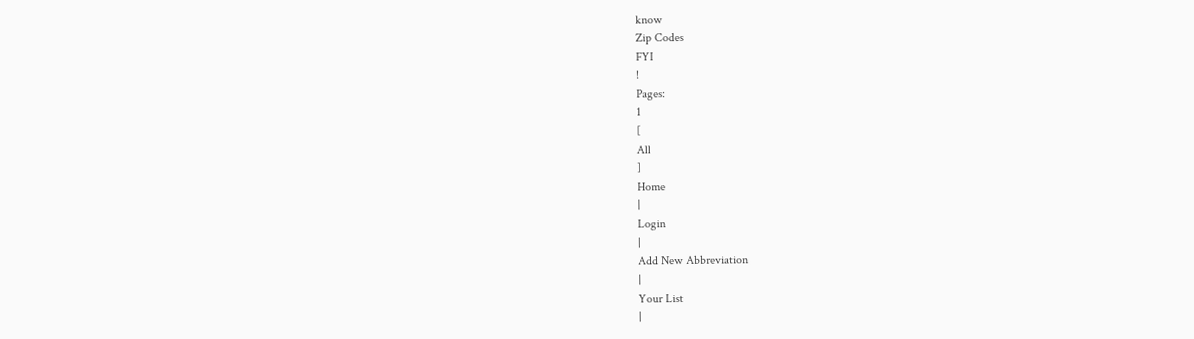know
Zip Codes
FYI
!
Pages:
1
[
All
]
Home
|
Login
|
Add New Abbreviation
|
Your List
|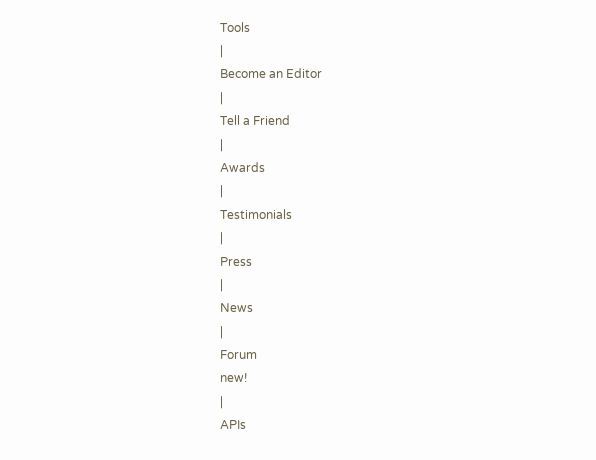Tools
|
Become an Editor
|
Tell a Friend
|
Awards
|
Testimonials
|
Press
|
News
|
Forum
new!
|
APIs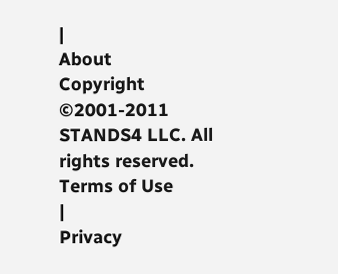|
About
Copyright ©2001-2011
STANDS4 LLC. All rights reserved.
Terms of Use
|
Privacy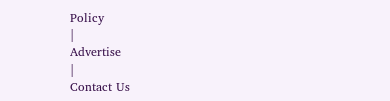Policy
|
Advertise
|
Contact Us